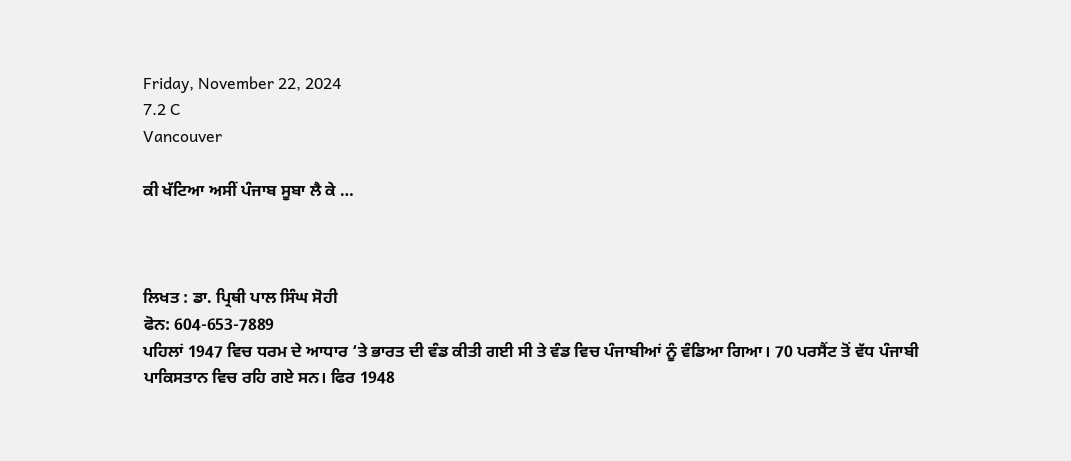Friday, November 22, 2024
7.2 C
Vancouver

ਕੀ ਖੱਟਿਆ ਅਸੀਂ ਪੰਜਾਬ ਸੂਬਾ ਲੈ ਕੇ …



ਲਿਖਤ : ਡਾ. ਪ੍ਰਿਥੀ ਪਾਲ ਸਿੰਘ ਸੋਹੀ
ਫੋਨ: 604-653-7889
ਪਹਿਲਾਂ 1947 ਵਿਚ ਧਰਮ ਦੇ ਆਧਾਰ ‘ਤੇ ਭਾਰਤ ਦੀ ਵੰਡ ਕੀਤੀ ਗਈ ਸੀ ਤੇ ਵੰਡ ਵਿਚ ਪੰਜਾਬੀਆਂ ਨੂੰ ਵੰਡਿਆ ਗਿਆ। 70 ਪਰਸੈਂਟ ਤੋਂ ਵੱਧ ਪੰਜਾਬੀ ਪਾਕਿਸਤਾਨ ਵਿਚ ਰਹਿ ਗਏ ਸਨ। ਫਿਰ 1948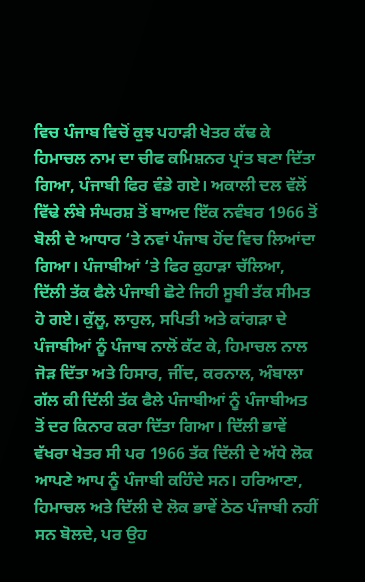ਵਿਚ ਪੰਜਾਬ ਵਿਚੋਂ ਕੁਝ ਪਹਾੜੀ ਖੇਤਰ ਕੱਢ ਕੇ ਹਿਮਾਚਲ ਨਾਮ ਦਾ ਚੀਫ ਕਮਿਸ਼ਨਰ ਪ੍ਰਾਂਤ ਬਣਾ ਦਿੱਤਾ ਗਿਆ, ਪੰਜਾਬੀ ਫਿਰ ਵੰਡੇ ਗਏ। ਅਕਾਲੀ ਦਲ ਵੱਲੋਂ ਵਿੱਢੇ ਲੰਬੇ ਸੰਘਰਸ਼ ਤੋਂ ਬਾਅਦ ਇੱਕ ਨਵੰਬਰ 1966 ਤੋਂ ਬੋਲੀ ਦੇ ਆਧਾਰ ‘ਤੇ ਨਵਾਂ ਪੰਜਾਬ ਹੋਂਦ ਵਿਚ ਲਿਆਂਦਾ ਗਿਆ। ਪੰਜਾਬੀਆਂ ‘ਤੇ ਫਿਰ ਕੁਹਾੜਾ ਚੱਲਿਆ, ਦਿੱਲੀ ਤੱਕ ਫੈਲੇ ਪੰਜਾਬੀ ਛੋਟੇ ਜਿਹੀ ਸੂਬੀ ਤੱਕ ਸੀਮਤ ਹੋ ਗਏ। ਕੁੱਲੂ, ਲਾਹੁਲ, ਸਪਿਤੀ ਅਤੇ ਕਾਂਗੜਾ ਦੇ ਪੰਜਾਬੀਆਂ ਨੂੰ ਪੰਜਾਬ ਨਾਲੋਂ ਕੱਟ ਕੇ, ਹਿਮਾਚਲ ਨਾਲ ਜੋੜ ਦਿੱਤਾ ਅਤੇ ਹਿਸਾਰ, ਜੀਂਦ, ਕਰਨਾਲ, ਅੰਬਾਲਾ ਗੱਲ ਕੀ ਦਿੱਲੀ ਤੱਕ ਫੈਲੇ ਪੰਜਾਬੀਆਂ ਨੂੰ ਪੰਜਾਬੀਅਤ ਤੋਂ ਦਰ ਕਿਨਾਰ ਕਰਾ ਦਿੱਤਾ ਗਿਆ। ਦਿੱਲੀ ਭਾਵੇਂ ਵੱਖਰਾ ਖੇਤਰ ਸੀ ਪਰ 1966 ਤੱਕ ਦਿੱਲੀ ਦੇ ਅੱਧੇ ਲੋਕ ਆਪਣੇ ਆਪ ਨੂੰ ਪੰਜਾਬੀ ਕਹਿੰਦੇ ਸਨ। ਹਰਿਆਣਾ, ਹਿਮਾਚਲ ਅਤੇ ਦਿੱਲੀ ਦੇ ਲੋਕ ਭਾਵੇਂ ਠੇਠ ਪੰਜਾਬੀ ਨਹੀਂ ਸਨ ਬੋਲਦੇ, ਪਰ ਉਹ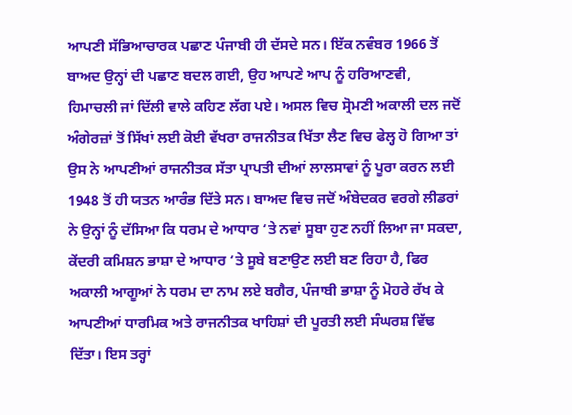ਆਪਣੀ ਸੱਭਿਆਚਾਰਕ ਪਛਾਣ ਪੰਜਾਬੀ ਹੀ ਦੱਸਦੇ ਸਨ। ਇੱਕ ਨਵੰਬਰ 1966 ਤੋਂ ਬਾਅਦ ਉਨ੍ਹਾਂ ਦੀ ਪਛਾਣ ਬਦਲ ਗਈ, ਉਹ ਆਪਣੇ ਆਪ ਨੂੰ ਹਰਿਆਣਵੀ, ਹਿਮਾਚਲੀ ਜਾਂ ਦਿੱਲੀ ਵਾਲੇ ਕਹਿਣ ਲੱਗ ਪਏ। ਅਸਲ ਵਿਚ ਸ੍ਰੋਮਣੀ ਅਕਾਲੀ ਦਲ ਜਦੋਂ ਅੰਗੇਰਜ਼ਾਂ ਤੋਂ ਸਿੱਖਾਂ ਲਈ ਕੋਈ ਵੱਖਰਾ ਰਾਜਨੀਤਕ ਖਿੱਤਾ ਲੈਣ ਵਿਚ ਫੇਲ੍ਹ ਹੋ ਗਿਆ ਤਾਂ ਉਸ ਨੇ ਆਪਣੀਆਂ ਰਾਜਨੀਤਕ ਸੱਤਾ ਪ੍ਰਾਪਤੀ ਦੀਆਂ ਲਾਲਸਾਵਾਂ ਨੂੰ ਪੂਰਾ ਕਰਨ ਲਈ 1948 ਤੋਂ ਹੀ ਯਤਨ ਆਰੰਭ ਦਿੱਤੇ ਸਨ। ਬਾਅਦ ਵਿਚ ਜਦੋਂ ਅੰਬੇਦਕਰ ਵਰਗੇ ਲੀਡਰਾਂ ਨੇ ਉਨ੍ਹਾਂ ਨੂੰ ਦੱਸਿਆ ਕਿ ਧਰਮ ਦੇ ਆਧਾਰ ‘ਤੇ ਨਵਾਂ ਸੂਬਾ ਹੁਣ ਨਹੀਂ ਲਿਆ ਜਾ ਸਕਦਾ, ਕੇਂਦਰੀ ਕਮਿਸ਼ਨ ਭਾਸ਼ਾ ਦੇ ਆਧਾਰ ‘ਤੇ ਸੂਬੇ ਬਣਾਉਣ ਲਈ ਬਣ ਰਿਹਾ ਹੈ, ਫਿਰ ਅਕਾਲੀ ਆਗੂਆਂ ਨੇ ਧਰਮ ਦਾ ਨਾਮ ਲਏ ਬਗੈਰ, ਪੰਜਾਬੀ ਭਾਸ਼ਾ ਨੂੰ ਮੋਹਰੇ ਰੱਖ ਕੇ ਆਪਣੀਆਂ ਧਾਰਮਿਕ ਅਤੇ ਰਾਜਨੀਤਕ ਖਾਹਿਸ਼ਾਂ ਦੀ ਪੂਰਤੀ ਲਈ ਸੰਘਰਸ਼ ਵਿੱਢ ਦਿੱਤਾ। ਇਸ ਤਰ੍ਹਾਂ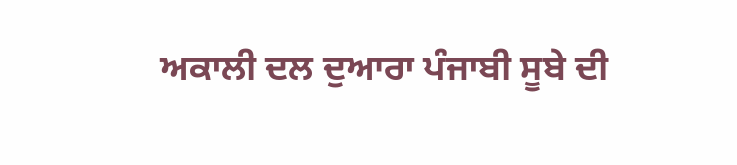ਅਕਾਲੀ ਦਲ ਦੁਆਰਾ ਪੰਜਾਬੀ ਸੂਬੇ ਦੀ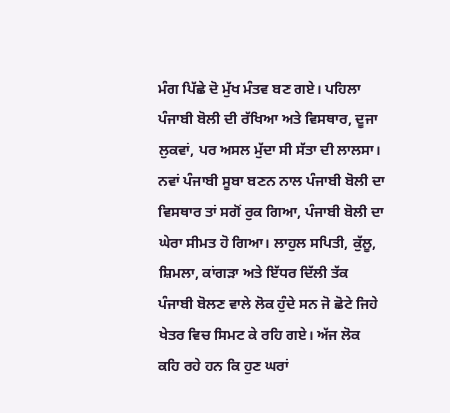ਮੰਗ ਪਿੱਛੇ ਦੋ ਮੁੱਖ ਮੰਤਵ ਬਣ ਗਏ। ਪਹਿਲਾ ਪੰਜਾਬੀ ਬੋਲੀ ਦੀ ਰੱਖਿਆ ਅਤੇ ਵਿਸਥਾਰ, ਦੂਜਾ ਲੁਕਵਾਂ, ਪਰ ਅਸਲ ਮੁੱਦਾ ਸੀ ਸੱਤਾ ਦੀ ਲਾਲਸਾ। ਨਵਾਂ ਪੰਜਾਬੀ ਸੂਬਾ ਬਣਨ ਨਾਲ ਪੰਜਾਬੀ ਬੋਲੀ ਦਾ ਵਿਸਥਾਰ ਤਾਂ ਸਗੋਂ ਰੁਕ ਗਿਆ, ਪੰਜਾਬੀ ਬੋਲੀ ਦਾ ਘੇਰਾ ਸੀਮਤ ਹੋ ਗਿਆ। ਲਾਹੁਲ ਸਪਿਤੀ, ਕੁੱਲੂ, ਸ਼ਿਮਲਾ, ਕਾਂਗੜਾ ਅਤੇ ਇੱਧਰ ਦਿੱਲੀ ਤੱਕ ਪੰਜਾਬੀ ਬੋਲਣ ਵਾਲੇ ਲੋਕ ਹੁੰਦੇ ਸਨ ਜੋ ਛੋਟੇ ਜਿਹੇ ਖੇਤਰ ਵਿਚ ਸਿਮਟ ਕੇ ਰਹਿ ਗਏ। ਅੱਜ ਲੋਕ ਕਹਿ ਰਹੇ ਹਨ ਕਿ ਹੁਣ ਘਰਾਂ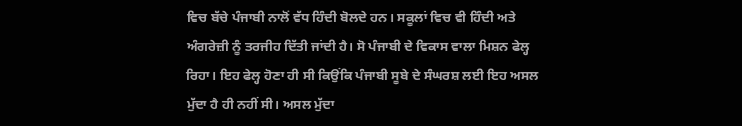ਵਿਚ ਬੱਚੇ ਪੰਜਾਬੀ ਨਾਲੋਂ ਵੱਧ ਹਿੰਦੀ ਬੋਲਦੇ ਹਨ। ਸਕੂਲਾਂ ਵਿਚ ਵੀ ਹਿੰਦੀ ਅਤੇ ਅੰਗਰੇਜ਼ੀ ਨੂੰ ਤਰਜੀਹ ਦਿੱਤੀ ਜਾਂਦੀ ਹੈ। ਸੋ ਪੰਜਾਬੀ ਦੇ ਵਿਕਾਸ ਵਾਲਾ ਮਿਸ਼ਨ ਫੇਲ੍ਹ ਰਿਹਾ। ਇਹ ਫੇਲ੍ਹ ਹੋਣਾ ਹੀ ਸੀ ਕਿਉਂਕਿ ਪੰਜਾਬੀ ਸੂਬੇ ਦੇ ਸੰਘਰਸ਼ ਲਈ ਇਹ ਅਸਲ ਮੁੱਦਾ ਹੈ ਹੀ ਨਹੀਂ ਸੀ। ਅਸਲ ਮੁੱਦਾ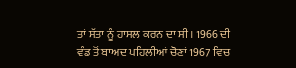ਤਾਂ ਸੱਤਾ ਨੂੰ ਹਾਸਲ ਕਰਨ ਦਾ ਸੀ। 1966 ਦੀ ਵੰਡ ਤੋਂ ਬਾਅਦ ਪਹਿਲੀਆਂ ਚੋਣਾਂ 1967 ਵਿਚ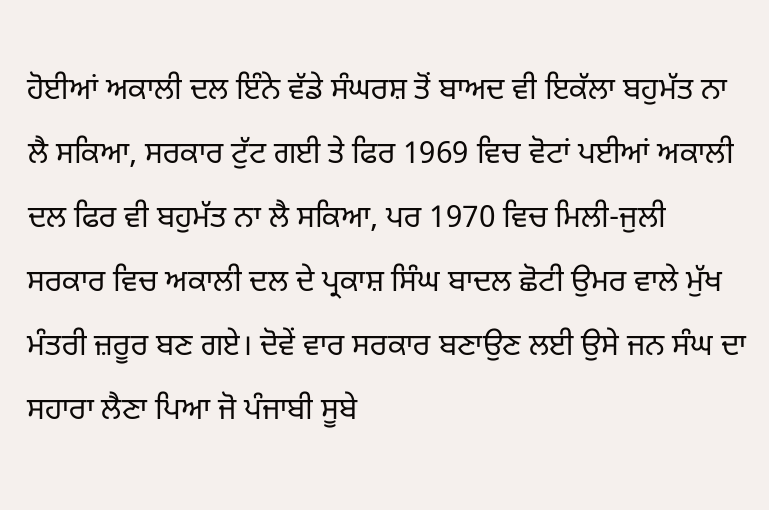ਹੋਈਆਂ ਅਕਾਲੀ ਦਲ ਇੰਨੇ ਵੱਡੇ ਸੰਘਰਸ਼ ਤੋਂ ਬਾਅਦ ਵੀ ਇਕੱਲਾ ਬਹੁਮੱਤ ਨਾ ਲੈ ਸਕਿਆ, ਸਰਕਾਰ ਟੁੱਟ ਗਈ ਤੇ ਫਿਰ 1969 ਵਿਚ ਵੋਟਾਂ ਪਈਆਂ ਅਕਾਲੀ ਦਲ ਫਿਰ ਵੀ ਬਹੁਮੱਤ ਨਾ ਲੈ ਸਕਿਆ, ਪਰ 1970 ਵਿਚ ਮਿਲੀ-ਜੁਲੀ ਸਰਕਾਰ ਵਿਚ ਅਕਾਲੀ ਦਲ ਦੇ ਪ੍ਰਕਾਸ਼ ਸਿੰਘ ਬਾਦਲ ਛੋਟੀ ਉਮਰ ਵਾਲੇ ਮੁੱਖ ਮੰਤਰੀ ਜ਼ਰੂਰ ਬਣ ਗਏ। ਦੋਵੇਂ ਵਾਰ ਸਰਕਾਰ ਬਣਾਉਣ ਲਈ ਉਸੇ ਜਨ ਸੰਘ ਦਾ ਸਹਾਰਾ ਲੈਣਾ ਪਿਆ ਜੋ ਪੰਜਾਬੀ ਸੂਬੇ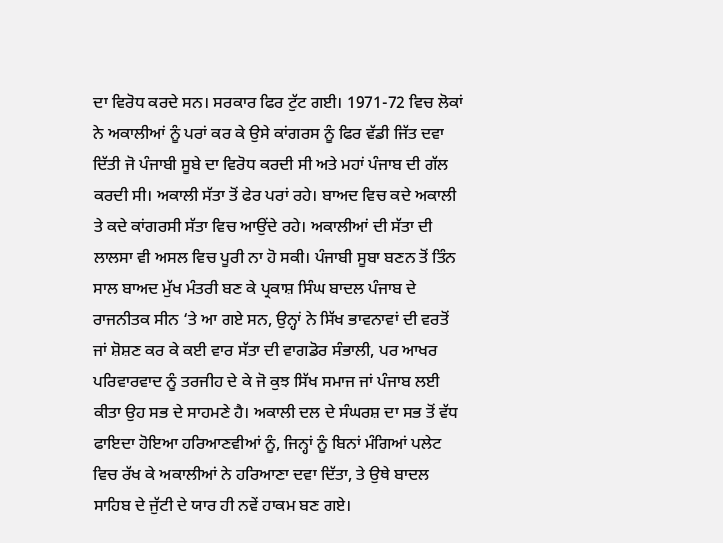ਦਾ ਵਿਰੋਧ ਕਰਦੇ ਸਨ। ਸਰਕਾਰ ਫਿਰ ਟੁੱਟ ਗਈ। 1971-72 ਵਿਚ ਲੋਕਾਂ ਨੇ ਅਕਾਲੀਆਂ ਨੂੰ ਪਰਾਂ ਕਰ ਕੇ ਉਸੇ ਕਾਂਗਰਸ ਨੂੰ ਫਿਰ ਵੱਡੀ ਜਿੱਤ ਦਵਾ ਦਿੱਤੀ ਜੋ ਪੰਜਾਬੀ ਸੂਬੇ ਦਾ ਵਿਰੋਧ ਕਰਦੀ ਸੀ ਅਤੇ ਮਹਾਂ ਪੰਜਾਬ ਦੀ ਗੱਲ ਕਰਦੀ ਸੀ। ਅਕਾਲੀ ਸੱਤਾ ਤੋਂ ਫੇਰ ਪਰਾਂ ਰਹੇ। ਬਾਅਦ ਵਿਚ ਕਦੇ ਅਕਾਲੀ ਤੇ ਕਦੇ ਕਾਂਗਰਸੀ ਸੱਤਾ ਵਿਚ ਆਉਂਦੇ ਰਹੇ। ਅਕਾਲੀਆਂ ਦੀ ਸੱਤਾ ਦੀ ਲਾਲਸਾ ਵੀ ਅਸਲ ਵਿਚ ਪੂਰੀ ਨਾ ਹੋ ਸਕੀ। ਪੰਜਾਬੀ ਸੂਬਾ ਬਣਨ ਤੋਂ ਤਿੰਨ ਸਾਲ ਬਾਅਦ ਮੁੱਖ ਮੰਤਰੀ ਬਣ ਕੇ ਪ੍ਰਕਾਸ਼ ਸਿੰਘ ਬਾਦਲ ਪੰਜਾਬ ਦੇ ਰਾਜਨੀਤਕ ਸੀਨ ‘ਤੇ ਆ ਗਏ ਸਨ, ਉਨ੍ਹਾਂ ਨੇ ਸਿੱਖ ਭਾਵਨਾਵਾਂ ਦੀ ਵਰਤੋਂ ਜਾਂ ਸ਼ੋਸ਼ਣ ਕਰ ਕੇ ਕਈ ਵਾਰ ਸੱਤਾ ਦੀ ਵਾਗਡੋਰ ਸੰਭਾਲੀ, ਪਰ ਆਖਰ ਪਰਿਵਾਰਵਾਦ ਨੂੰ ਤਰਜੀਹ ਦੇ ਕੇ ਜੋ ਕੁਝ ਸਿੱਖ ਸਮਾਜ ਜਾਂ ਪੰਜਾਬ ਲਈ ਕੀਤਾ ਉਹ ਸਭ ਦੇ ਸਾਹਮਣੇ ਹੈ। ਅਕਾਲੀ ਦਲ ਦੇ ਸੰਘਰਸ਼ ਦਾ ਸਭ ਤੋਂ ਵੱਧ ਫਾਇਦਾ ਹੋਇਆ ਹਰਿਆਣਵੀਆਂ ਨੂੰ, ਜਿਨ੍ਹਾਂ ਨੂੰ ਬਿਨਾਂ ਮੰਗਿਆਂ ਪਲੇਟ ਵਿਚ ਰੱਖ ਕੇ ਅਕਾਲੀਆਂ ਨੇ ਹਰਿਆਣਾ ਦਵਾ ਦਿੱਤਾ, ਤੇ ਉਥੇ ਬਾਦਲ ਸਾਹਿਬ ਦੇ ਜੁੱਟੀ ਦੇ ਯਾਰ ਹੀ ਨਵੇਂ ਹਾਕਮ ਬਣ ਗਏ।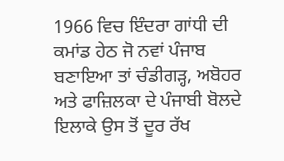1966 ਵਿਚ ਇੰਦਰਾ ਗਾਂਧੀ ਦੀ ਕਮਾਂਡ ਹੇਠ ਜੋ ਨਵਾਂ ਪੰਜਾਬ ਬਣਾਇਆ ਤਾਂ ਚੰਡੀਗੜ੍ਹ, ਅਬੋਹਰ ਅਤੇ ਫਾਜ਼ਿਲਕਾ ਦੇ ਪੰਜਾਬੀ ਬੋਲਦੇ ਇਲਾਕੇ ਉਸ ਤੋਂ ਦੂਰ ਰੱਖ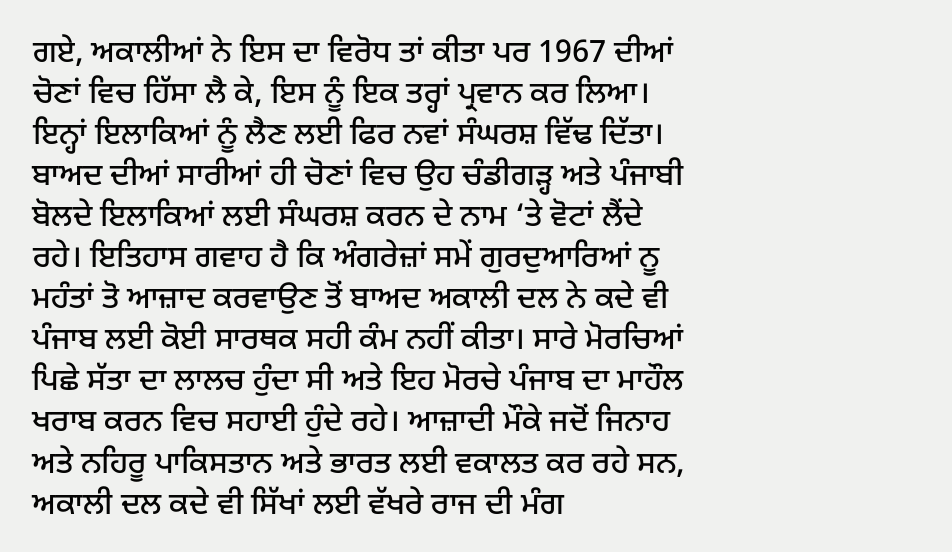ਗਏ, ਅਕਾਲੀਆਂ ਨੇ ਇਸ ਦਾ ਵਿਰੋਧ ਤਾਂ ਕੀਤਾ ਪਰ 1967 ਦੀਆਂ ਚੋਣਾਂ ਵਿਚ ਹਿੱਸਾ ਲੈ ਕੇ, ਇਸ ਨੂੰ ਇਕ ਤਰ੍ਹਾਂ ਪ੍ਰਵਾਨ ਕਰ ਲਿਆ। ਇਨ੍ਹਾਂ ਇਲਾਕਿਆਂ ਨੂੰ ਲੈਣ ਲਈ ਫਿਰ ਨਵਾਂ ਸੰਘਰਸ਼ ਵਿੱਢ ਦਿੱਤਾ। ਬਾਅਦ ਦੀਆਂ ਸਾਰੀਆਂ ਹੀ ਚੋਣਾਂ ਵਿਚ ਉਹ ਚੰਡੀਗੜ੍ਹ ਅਤੇ ਪੰਜਾਬੀ ਬੋਲਦੇ ਇਲਾਕਿਆਂ ਲਈ ਸੰਘਰਸ਼ ਕਰਨ ਦੇ ਨਾਮ ‘ਤੇ ਵੋਟਾਂ ਲੈਂਦੇ ਰਹੇ। ਇਤਿਹਾਸ ਗਵਾਹ ਹੈ ਕਿ ਅੰਗਰੇਜ਼ਾਂ ਸਮੇਂ ਗੁਰਦੁਆਰਿਆਂ ਨੂ ਮਹੰਤਾਂ ਤੋ ਆਜ਼ਾਦ ਕਰਵਾਉਣ ਤੋਂ ਬਾਅਦ ਅਕਾਲੀ ਦਲ ਨੇ ਕਦੇ ਵੀ ਪੰਜਾਬ ਲਈ ਕੋਈ ਸਾਰਥਕ ਸਹੀ ਕੰਮ ਨਹੀਂ ਕੀਤਾ। ਸਾਰੇ ਮੋਰਚਿਆਂ ਪਿਛੇ ਸੱਤਾ ਦਾ ਲਾਲਚ ਹੁੰਦਾ ਸੀ ਅਤੇ ਇਹ ਮੋਰਚੇ ਪੰਜਾਬ ਦਾ ਮਾਹੌਲ ਖਰਾਬ ਕਰਨ ਵਿਚ ਸਹਾਈ ਹੁੰਦੇ ਰਹੇ। ਆਜ਼ਾਦੀ ਮੌਕੇ ਜਦੋਂ ਜਿਨਾਹ ਅਤੇ ਨਹਿਰੂ ਪਾਕਿਸਤਾਨ ਅਤੇ ਭਾਰਤ ਲਈ ਵਕਾਲਤ ਕਰ ਰਹੇ ਸਨ, ਅਕਾਲੀ ਦਲ ਕਦੇ ਵੀ ਸਿੱਖਾਂ ਲਈ ਵੱਖਰੇ ਰਾਜ ਦੀ ਮੰਗ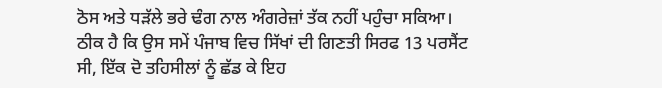ਠੋਸ ਅਤੇ ਧੜੱਲੇ ਭਰੇ ਢੰਗ ਨਾਲ ਅੰਗਰੇਜ਼ਾਂ ਤੱਕ ਨਹੀਂ ਪਹੁੰਚਾ ਸਕਿਆ। ਠੀਕ ਹੈ ਕਿ ਉਸ ਸਮੇਂ ਪੰਜਾਬ ਵਿਚ ਸਿੱਖਾਂ ਦੀ ਗਿਣਤੀ ਸਿਰਫ 13 ਪਰਸੈਂਟ ਸੀ, ਇੱਕ ਦੋ ਤਹਿਸੀਲਾਂ ਨੂੰ ਛੱਡ ਕੇ ਇਹ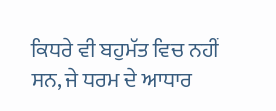ਕਿਧਰੇ ਵੀ ਬਹੁਮੱਤ ਵਿਚ ਨਹੀਂ ਸਨ, ਜੇ ਧਰਮ ਦੇ ਆਧਾਰ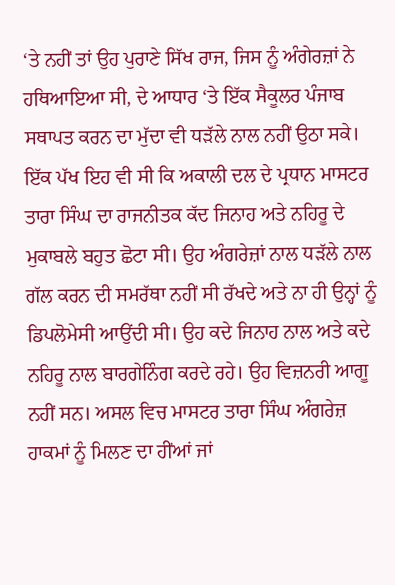‘ਤੇ ਨਹੀਂ ਤਾਂ ਉਹ ਪੁਰਾਣੇ ਸਿੱਖ ਰਾਜ, ਜਿਸ ਨੂੰ ਅੰਗੇਰਜ਼ਾਂ ਨੇ ਹਥਿਆਇਆ ਸੀ, ਦੇ ਆਧਾਰ ‘ਤੇ ਇੱਕ ਸੈਕੂਲਰ ਪੰਜਾਬ ਸਥਾਪਤ ਕਰਨ ਦਾ ਮੁੱਦਾ ਵੀ ਧੜੱਲੇ ਨਾਲ ਨਹੀਂ ਉਠਾ ਸਕੇ। ਇੱਕ ਪੱਖ ਇਹ ਵੀ ਸੀ ਕਿ ਅਕਾਲੀ ਦਲ ਦੇ ਪ੍ਰਧਾਨ ਮਾਸਟਰ ਤਾਰਾ ਸਿੰਘ ਦਾ ਰਾਜਨੀਤਕ ਕੱਦ ਜਿਨਾਹ ਅਤੇ ਨਹਿਰੂ ਦੇ ਮੁਕਾਬਲੇ ਬਹੁਤ ਛੋਟਾ ਸੀ। ਉਹ ਅੰਗਰੇਜ਼ਾਂ ਨਾਲ ਧੜੱਲੇ ਨਾਲ ਗੱਲ ਕਰਨ ਦੀ ਸਮਰੱਥਾ ਨਹੀਂ ਸੀ ਰੱਖਦੇ ਅਤੇ ਨਾ ਹੀ ਉਨ੍ਹਾਂ ਨੂੰ ਡਿਪਲੋਮੇਸੀ ਆਉਂਦੀ ਸੀ। ਉਹ ਕਦੇ ਜਿਨਾਹ ਨਾਲ ਅਤੇ ਕਦੇ ਨਹਿਰੂ ਨਾਲ ਬਾਰਗੇਨਿੰਗ ਕਰਦੇ ਰਹੇ। ਉਹ ਵਿਜ਼ਨਰੀ ਆਗੂ ਨਹੀਂ ਸਨ। ਅਸਲ ਵਿਚ ਮਾਸਟਰ ਤਾਰਾ ਸਿੰਘ ਅੰਗਰੇਜ਼ ਹਾਕਮਾਂ ਨੂੰ ਮਿਲਣ ਦਾ ਹੀਂਆਂ ਜਾਂ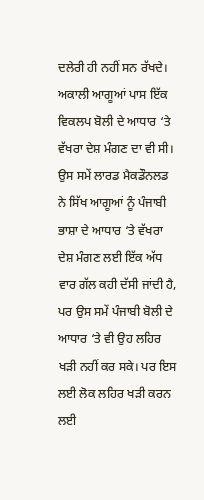ਦਲੇਰੀ ਹੀ ਨਹੀਂ ਸਨ ਰੱਖਦੇ। ਅਕਾਲੀ ਆਗੂਆਂ ਪਾਸ ਇੱਕ ਵਿਕਲਪ ਬੋਲੀ ਦੇ ਆਧਾਰ ‘ਤੇ ਵੱਖਰਾ ਦੇਸ਼ ਮੰਗਣ ਦਾ ਵੀ ਸੀ। ਉਸ ਸਮੇਂ ਲਾਰਡ ਮੈਕਡੌਨਲਡ ਨੇ ਸਿੱਖ ਆਗੂਆਂ ਨੂੰ ਪੰਜਾਬੀ ਭਾਸ਼ਾ ਦੇ ਆਧਾਰ ‘ਤੇ ਵੱਖਰਾ ਦੇਸ਼ ਮੰਗਣ ਲਈ ਇੱਕ ਅੱਧ ਵਾਰ ਗੱਲ ਕਹੀ ਦੱਸੀ ਜਾਂਦੀ ਹੈ, ਪਰ ਉਸ ਸਮੇਂ ਪੰਜਾਬੀ ਬੋਲੀ ਦੇ ਆਧਾਰ ‘ਤੇ ਵੀ ਉਹ ਲਹਿਰ ਖੜੀ ਨਹੀਂ ਕਰ ਸਕੇ। ਪਰ ਇਸ ਲਈ ਲੋਕ ਲਹਿਰ ਖੜੀ ਕਰਨ ਲਈ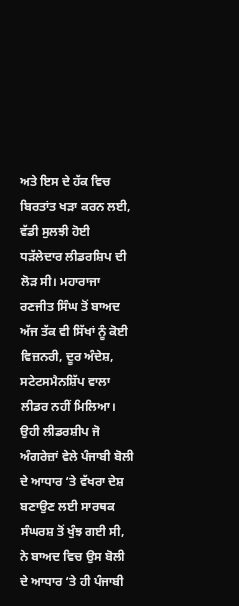ਅਤੇ ਇਸ ਦੇ ਹੱਕ ਵਿਚ ਬਿਰਤਾਂਤ ਖੜਾ ਕਰਨ ਲਈ, ਵੱਡੀ ਸੁਲਝੀ ਹੋਈ ਧੜੱਲੇਦਾਰ ਲੀਡਰਸ਼ਿਪ ਦੀ ਲੋੜ ਸੀ। ਮਹਾਰਾਜਾ ਰਣਜੀਤ ਸਿੰਘ ਤੋਂ ਬਾਅਦ ਅੱਜ ਤੱਕ ਵੀ ਸਿੱਖਾਂ ਨੂੰ ਕੋਈ ਵਿਜ਼ਨਰੀ, ਦੂਰ ਅੰਦੇਸ਼, ਸਟੇਟਸਮੈਨਸ਼ਿੱਪ ਵਾਲਾ ਲੀਡਰ ਨਹੀਂ ਮਿਲਿਆ। ਉਹੀ ਲੀਡਰਸ਼ੀਪ ਜੋ ਅੰਗਰੇਜ਼ਾਂ ਵੇਲੇ ਪੰਜਾਬੀ ਬੋਲੀ ਦੇ ਆਧਾਰ ‘ਤੇ ਵੱਖਰਾ ਦੇਸ਼ ਬਣਾਉਣ ਲਈ ਸਾਰਥਕ ਸੰਘਰਸ਼ ਤੋਂ ਖੁੰਝ ਗਈ ਸੀ, ਨੇ ਬਾਅਦ ਵਿਚ ਉਸ ਬੋਲੀ ਦੇ ਆਧਾਰ ‘ਤੇ ਹੀ ਪੰਜਾਬੀ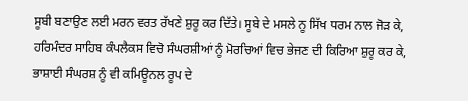ਸੂਬੀ ਬਣਾਉਣ ਲਈ ਮਰਨ ਵਰਤ ਰੱਖਣੇ ਸ਼ੁਰੂ ਕਰ ਦਿੱਤੇ। ਸੂਬੇ ਦੇ ਮਸਲੇ ਨੂ ਸਿੱਖ ਧਰਮ ਨਾਲ ਜੋੜ ਕੇ, ਹਰਿਮੰਦਰ ਸਾਹਿਬ ਕੰਪਲੈਕਸ ਵਿਚੋ ਸੰਘਰਸ਼ੀਆਂ ਨੂੰ ਮੋਰਚਿਆਂ ਵਿਚ ਭੇਜਣ ਦੀ ਕਿਰਿਆ ਸ਼ੁਰੂ ਕਰ ਕੇ, ਭਾਸ਼ਾਈ ਸੰਘਰਸ਼ ਨੂੰ ਵੀ ਕਮਿਊਨਲ ਰੂਪ ਦੇ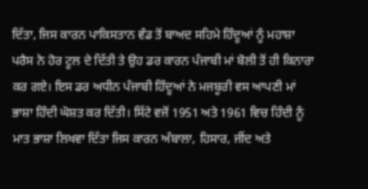ਦਿੱਤਾ, ਜਿਸ ਕਾਰਨ ਪਾਕਿਸਤਾਨ ਵੰਡ ਤੋਂ ਬਾਅਦ ਸਹਿਮੇ ਹਿੰਦੂਆਂ ਨੂੰ ਮਹਾਸ਼ਾ ਪਰੈਸ ਨੇ ਹੋਰ ਟੂਲ ਦੇ ਦਿੱਤੀ ਤੇ ਉਹ ਡਰ ਕਾਰਨ ਪੰਜਾਬੀ ਮਾਂ ਬੋਲੀ ਤੋਂ ਹੀ ਕਿਨਾਰਾ ਕਰ ਗਏ। ਇਸ ਡਰ ਅਧੀਨ ਪੰਜਾਬੀ ਹਿੰਦੂਆਂ ਨੇ ਮਜਬੂਰੀ ਵਸ ਆਪਣੀ ਮਾਂ ਭਾਸ਼ਾ ਹਿੰਦੀ ਘੋਸ਼ਤ ਕਰ ਦਿੱਤੀ। ਸਿੱਟੇ ਵਜੋਂ 1951 ਅਤੇ 1961 ਵਿਚ ਹਿੰਦੀ ਨੂੰ ਮਾਤ ਭਾਸ਼ਾ ਲਿਖਵਾ ਦਿੱਤਾ ਜਿਸ ਕਾਰਨ ਅੰਬਾਲਾ, ਹਿਸਾਰ, ਜੀਂਦ ਅਤੇ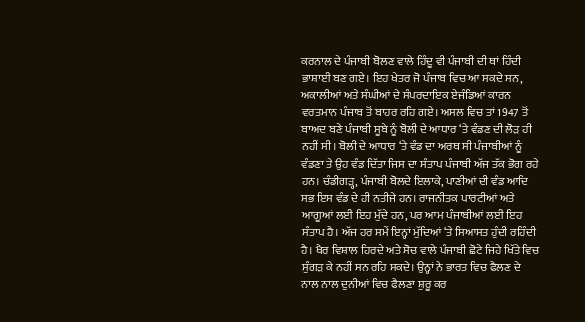ਕਰਨਾਲ ਦੇ ਪੰਜਾਬੀ ਬੋਲਣ ਵਾਲੇ ਹਿੰਦੂ ਵੀ ਪੰਜਾਬੀ ਦੀ ਥਾਂ ਹਿੰਦੀ ਭਾਸ਼ਾਈ ਬਣ ਗਏ। ਇਹ ਖੇਤਰ ਜੋ ਪੰਜਾਬ ਵਿਚ ਆ ਸਕਦੇ ਸਨ, ਅਕਾਲੀਆਂ ਅਤੇ ਸੰਘੀਆਂ ਦੇ ਸੰਪਰਦਾਇਕ ਏਜੰਡਿਆਂ ਕਾਰਨ ਵਰਤਮਾਨ ਪੰਜਾਬ ਤੋਂ ਬਾਹਰ ਰਹਿ ਗਏ। ਅਸਲ ਵਿਚ ਤਾਂ 1947 ਤੋਂ ਬਾਅਦ ਬਣੇ ਪੰਜਾਬੀ ਸੂਬੇ ਨੂੰ ਬੋਲੀ ਦੇ ਆਧਾਰ ‘ਤੇ ਵੰਡਣ ਦੀ ਲੋੜ ਹੀ ਨਹੀਂ ਸੀ। ਬੋਲੀ ਦੇ ਆਧਾਰ ‘ਤੇ ਵੰਡ ਦਾ ਅਰਥ ਸੀ ਪੰਜਾਬੀਆਂ ਨੂੰ ਵੰਡਣਾ ਤੇ ਉਹ ਵੰਡ ਦਿੱਤਾ ਜਿਸ ਦਾ ਸੰਤਾਪ ਪੰਜਾਬੀ ਅੱਜ ਤੱਕ ਭੋਗ ਰਹੇ ਹਨ। ਚੰਡੀਗੜ੍ਹ, ਪੰਜਾਬੀ ਬੋਲਦੇ ਇਲਾਕੇ, ਪਾਣੀਆਂ ਦੀ ਵੰਡ ਆਦਿ ਸਭ ਇਸ ਵੰਡ ਦੇ ਹੀ ਨਤੀਜੇ ਹਨ। ਰਾਜਨੀਤਕ ਪਾਰਟੀਆਂ ਅਤੇ ਆਗੂਆਂ ਲਈ ਇਹ ਮੁੱਦੇ ਹਨ, ਪਰ ਆਮ ਪੰਜਾਬੀਆਂ ਲਈ ਇਹ ਸੰਤਾਪ ਹੈ। ਅੱਜ ਹਰ ਸਮੇਂ ਇਨ੍ਹਾਂ ਮੁੱਦਿਆਂ ‘ਤੇ ਸਿਆਸਤ ਹੁੰਦੀ ਰਹਿੰਦੀ ਹੈ। ਖੈਰ ਵਿਸ਼ਾਲ ਹਿਰਦੇ ਅਤੇ ਸੋਚ ਵਾਲੇ ਪੰਜਾਬੀ ਛੋਟੇ ਜਿਹੇ ਖਿੱਤੇ ਵਿਚ ਸੁੰਗੜ ਕੇ ਨਹੀਂ ਸਨ ਰਹਿ ਸਕਦੇ। ਉਨ੍ਹਾਂ ਨੇ ਭਾਰਤ ਵਿਚ ਫੈਲਣ ਦੇ ਨਾਲ ਨਾਲ ਦੁਨੀਆਂ ਵਿਚ ਫੈਲਣਾ ਸ਼ੁਰੂ ਕਰ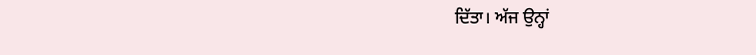ਦਿੱਤਾ। ਅੱਜ ਉਨ੍ਹਾਂ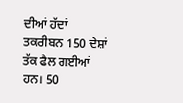ਦੀਆਂ ਹੱਦਾਂ ਤਕਰੀਬਨ 150 ਦੇਸ਼ਾਂ ਤੱਕ ਫੈਲ ਗਈਆਂ ਹਨ। 50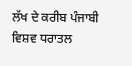ਲੱਖ ਦੇ ਕਰੀਬ ਪੰਜਾਬੀ ਵਿਸ਼ਵ ਧਰਾਤਲ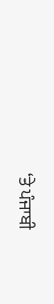‘ਤੇ ਪੰਜਾਬੀ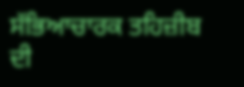ਸੱਭਿਆਚਾਰਕ ਤਹਿਜ਼ੀਬ ਦੀ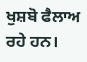ਖੁਸ਼ਬੋ ਫੈਲਾਅ ਰਹੇ ਹਨ।